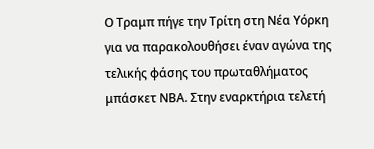Ο Τραμπ πήγε την Τρίτη στη Νέα Υόρκη για να παρακολουθήσει έναν αγώνα της τελικής φάσης του πρωταθλήματος μπάσκετ ΝΒΑ. Στην εναρκτήρια τελετή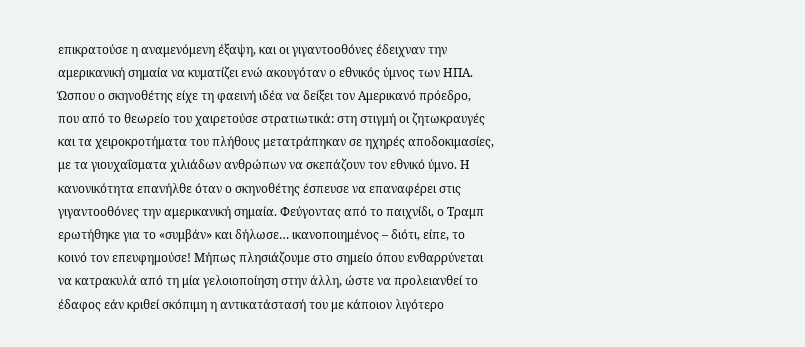επικρατούσε η αναμενόμενη έξαψη, και οι γιγαντοοθόνες έδειχναν την αμερικανική σημαία να κυματίζει ενώ ακουγόταν ο εθνικός ύμνος των ΗΠΑ. Ώσπου ο σκηνοθέτης είχε τη φαεινή ιδέα να δείξει τον Αμερικανό πρόεδρο, που από το θεωρείο του χαιρετούσε στρατιωτικά: στη στιγμή οι ζητωκραυγές και τα χειροκροτήματα του πλήθους μετατράπηκαν σε ηχηρές αποδοκιμασίες, με τα γιουχαΐσματα χιλιάδων ανθρώπων να σκεπάζουν τον εθνικό ύμνο. Η κανονικότητα επανήλθε όταν ο σκηνοθέτης έσπευσε να επαναφέρει στις γιγαντοοθόνες την αμερικανική σημαία. Φεύγοντας από το παιχνίδι, ο Τραμπ ερωτήθηκε για το «συμβάν» και δήλωσε… ικανοποιημένος – διότι, είπε, το κοινό τον επευφημούσε! Μήπως πλησιάζουμε στο σημείο όπου ενθαρρύνεται να κατρακυλά από τη μία γελοιοποίηση στην άλλη, ώστε να προλειανθεί το έδαφος εάν κριθεί σκόπιμη η αντικατάστασή του με κάποιον λιγότερο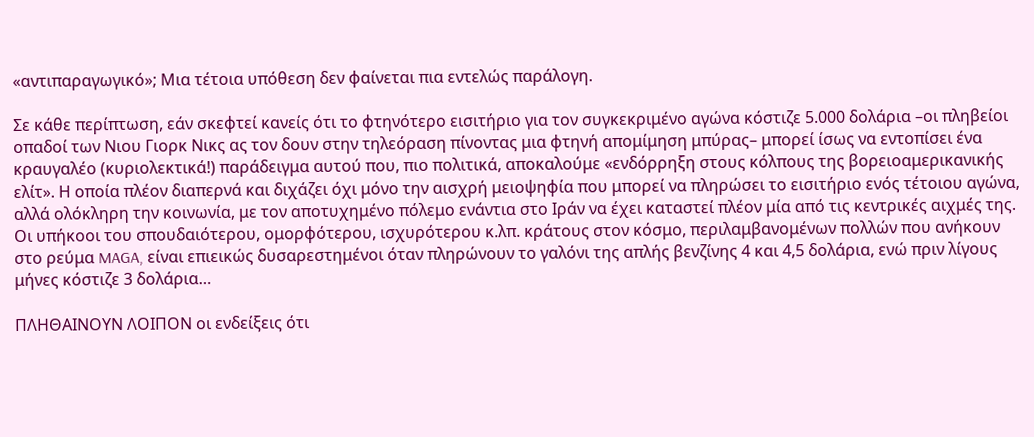«αντιπαραγωγικό»; Μια τέτοια υπόθεση δεν φαίνεται πια εντελώς παράλογη.

Σε κάθε περίπτωση, εάν σκεφτεί κανείς ότι το φτηνότερο εισιτήριο για τον συγκεκριμένο αγώνα κόστιζε 5.000 δολάρια –οι πληβείοι οπαδοί των Νιου Γιορκ Νικς ας τον δουν στην τηλεόραση πίνοντας μια φτηνή απομίμηση μπύρας– μπορεί ίσως να εντοπίσει ένα κραυγαλέο (κυριολεκτικά!) παράδειγμα αυτού που, πιο πολιτικά, αποκαλούμε «ενδόρρηξη στους κόλπους της βορειοαμερικανικής ελίτ». Η οποία πλέον διαπερνά και διχάζει όχι μόνο την αισχρή μειοψηφία που μπορεί να πληρώσει το εισιτήριο ενός τέτοιου αγώνα, αλλά ολόκληρη την κοινωνία, με τον αποτυχημένο πόλεμο ενάντια στο Ιράν να έχει καταστεί πλέον μία από τις κεντρικές αιχμές της. Οι υπήκοοι του σπουδαιότερου, ομορφότερου, ισχυρότερου κ.λπ. κράτους στον κόσμο, περιλαμβανομένων πολλών που ανήκουν στο ρεύμα MAGA, είναι επιεικώς δυσαρεστημένοι όταν πληρώνουν το γαλόνι της απλής βενζίνης 4 και 4,5 δολάρια, ενώ πριν λίγους μήνες κόστιζε 3 δολάρια…

ΠΛΗΘΑΙΝΟΥΝ ΛΟΙΠΟΝ οι ενδείξεις ότι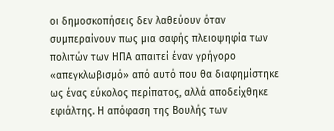οι δημοσκοπήσεις δεν λαθεύουν όταν συμπεραίνουν πως μια σαφής πλειοψηφία των πολιτών των ΗΠΑ απαιτεί έναν γρήγορο «απεγκλωβισμό» από αυτό που θα διαφημίστηκε ως ένας εύκολος περίπατος, αλλά αποδείχθηκε εφιάλτης. Η απόφαση της Βουλής των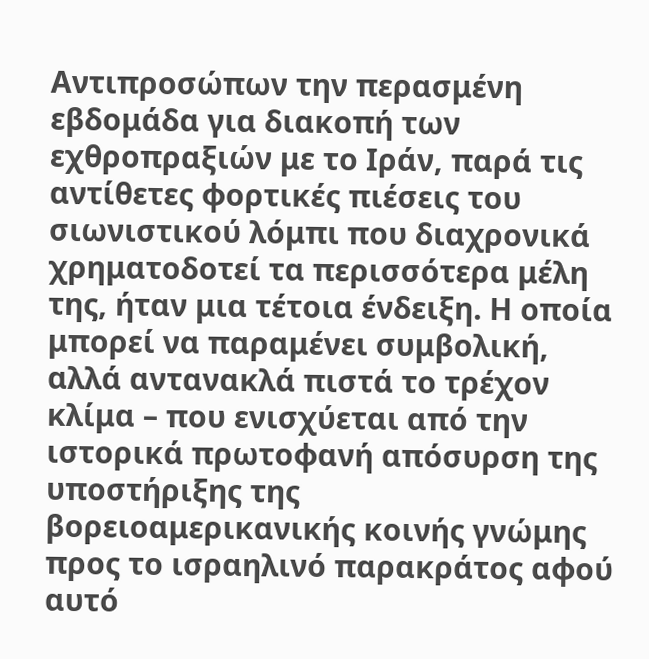Αντιπροσώπων την περασμένη εβδομάδα για διακοπή των εχθροπραξιών με το Ιράν, παρά τις αντίθετες φορτικές πιέσεις του σιωνιστικού λόμπι που διαχρονικά χρηματοδοτεί τα περισσότερα μέλη της, ήταν μια τέτοια ένδειξη. Η οποία μπορεί να παραμένει συμβολική, αλλά αντανακλά πιστά το τρέχον κλίμα – που ενισχύεται από την ιστορικά πρωτοφανή απόσυρση της υποστήριξης της βορειοαμερικανικής κοινής γνώμης προς το ισραηλινό παρακράτος αφού αυτό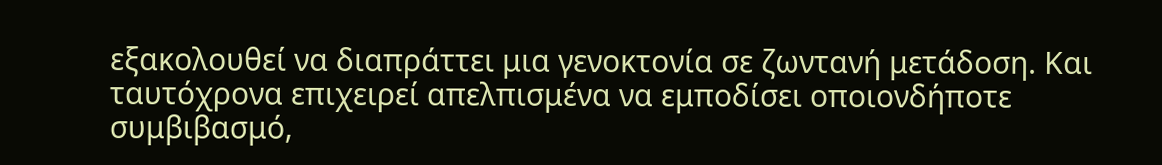εξακολουθεί να διαπράττει μια γενοκτονία σε ζωντανή μετάδοση. Και ταυτόχρονα επιχειρεί απελπισμένα να εμποδίσει οποιονδήποτε συμβιβασμό,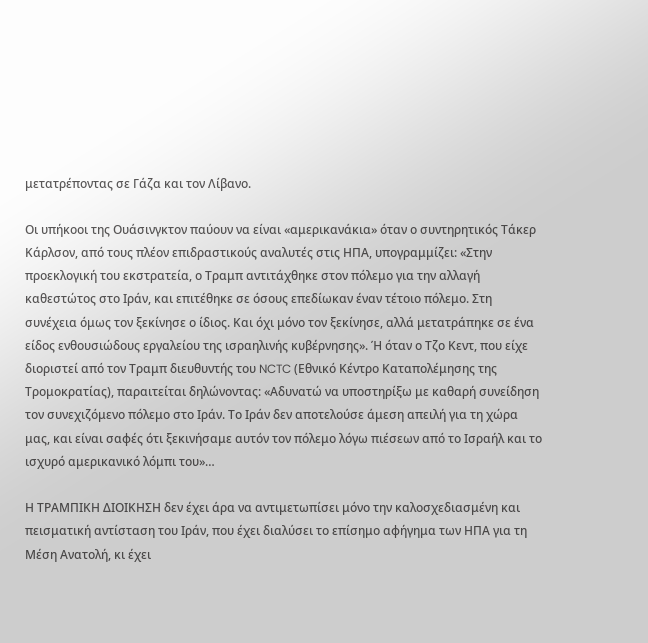μετατρέποντας σε Γάζα και τον Λίβανο.

Οι υπήκοοι της Ουάσινγκτον παύουν να είναι «αμερικανάκια» όταν ο συντηρητικός Τάκερ Κάρλσον, από τους πλέον επιδραστικούς αναλυτές στις ΗΠΑ, υπογραμμίζει: «Στην προεκλογική του εκστρατεία, ο Τραμπ αντιτάχθηκε στον πόλεμο για την αλλαγή καθεστώτος στο Ιράν, και επιτέθηκε σε όσους επεδίωκαν έναν τέτοιο πόλεμο. Στη συνέχεια όμως τον ξεκίνησε ο ίδιος. Και όχι μόνο τον ξεκίνησε, αλλά μετατράπηκε σε ένα είδος ενθουσιώδους εργαλείου της ισραηλινής κυβέρνησης». Ή όταν ο Τζο Κεντ, που είχε διοριστεί από τον Τραμπ διευθυντής του NCTC (Εθνικό Κέντρο Καταπολέμησης της Τρομοκρατίας), παραιτείται δηλώνοντας: «Αδυνατώ να υποστηρίξω με καθαρή συνείδηση τον συνεχιζόμενο πόλεμο στο Ιράν. Το Ιράν δεν αποτελούσε άμεση απειλή για τη χώρα μας, και είναι σαφές ότι ξεκινήσαμε αυτόν τον πόλεμο λόγω πιέσεων από το Ισραήλ και το ισχυρό αμερικανικό λόμπι του»…

Η ΤΡΑΜΠΙΚΗ ΔΙΟΙΚΗΣΗ δεν έχει άρα να αντιμετωπίσει μόνο την καλοσχεδιασμένη και πεισματική αντίσταση του Ιράν, που έχει διαλύσει το επίσημο αφήγημα των ΗΠΑ για τη Μέση Ανατολή, κι έχει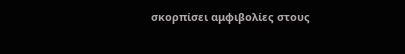σκορπίσει αμφιβολίες στους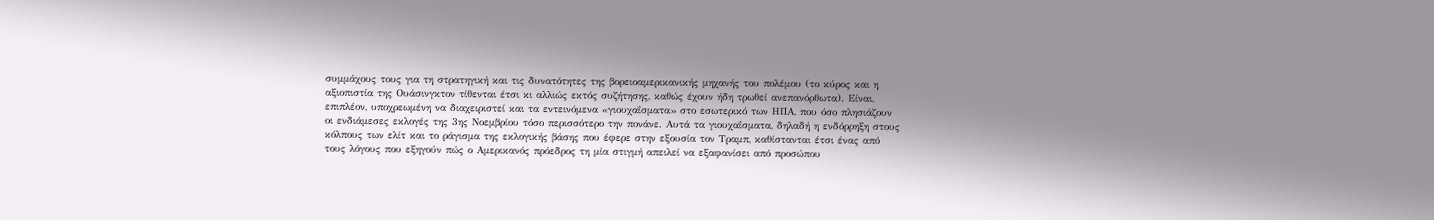συμμάχους τους για τη στρατηγική και τις δυνατότητες της βορειοαμερικανικής μηχανής του πολέμου (το κύρος και η αξιοπιστία της Ουάσινγκτον τίθενται έτσι κι αλλιώς εκτός συζήτησης, καθώς έχουν ήδη τρωθεί ανεπανόρθωτα). Είναι, επιπλέον, υποχρεωμένη να διαχειριστεί και τα εντεινόμενα «γιουχαΐσματα» στο εσωτερικό των ΗΠΑ, που όσο πλησιάζουν οι ενδιάμεσες εκλογές της 3ης Νοεμβρίου τόσο περισσότερο την πονάνε. Αυτά τα γιουχαΐσματα, δηλαδή η ενδόρρηξη στους κόλπους των ελίτ και το ράγισμα της εκλογικής βάσης που έφερε στην εξουσία τον Τραμπ, καθίστανται έτσι ένας από τους λόγους που εξηγούν πώς ο Αμερικανός πρόεδρος τη μία στιγμή απειλεί να εξαφανίσει από προσώπου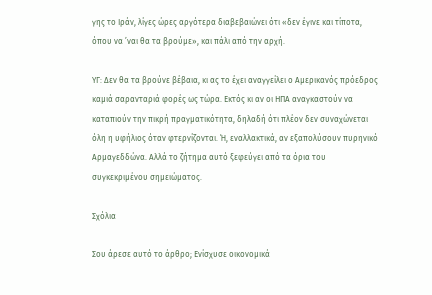γης το Ιράν, λίγες ώρες αργότερα διαβεβαιώνει ότι «δεν έγινε και τίποτα, όπου να ’ναι θα τα βρούμε», και πάλι από την αρχή.

ΥΓ: Δεν θα τα βρούνε βέβαια, κι ας το έχει αναγγείλει ο Αμερικανός πρόεδρος καμιά σαρανταριά φορές ως τώρα. Εκτός κι αν οι ΗΠΑ αναγκαστούν να καταπιούν την πικρή πραγματικότητα, δηλαδή ότι πλέον δεν συναχώνεται όλη η υφήλιος όταν φτερνίζονται. Ή, εναλλακτικά, αν εξαπολύσουν πυρηνικό Αρμαγεδδώνα. Αλλά το ζήτημα αυτό ξεφεύγει από τα όρια του συγκεκριμένου σημειώματος.

Σχόλια

Σου άρεσε αυτό το άρθρο; Ενίσχυσε οικονομικά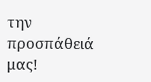την προσπάθειά μας!